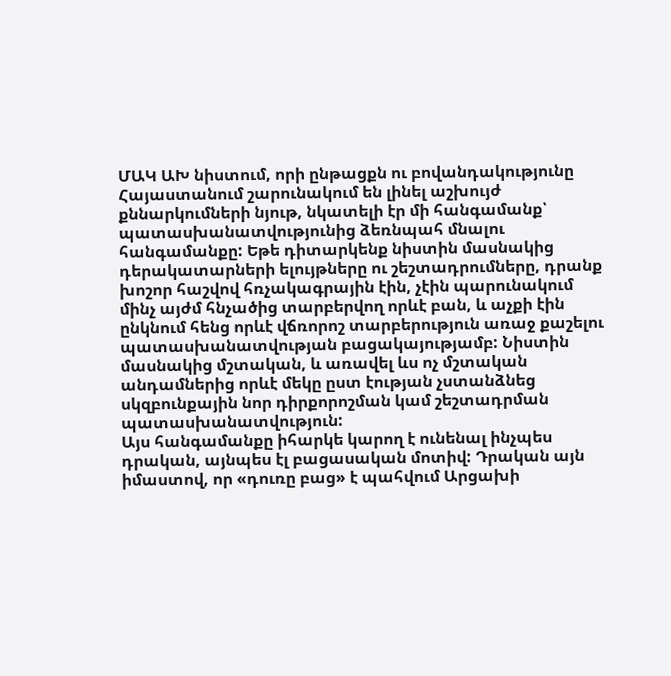ՄԱԿ ԱԽ նիստում, որի ընթացքն ու բովանդակությունը Հայաստանում շարունակում են լինել աշխույժ քննարկումների նյութ, նկատելի էր մի հանգամանք՝ պատասխանատվությունից ձեռնպահ մնալու հանգամանքը: Եթե դիտարկենք նիստին մասնակից դերակատարների ելույթները ու շեշտադրումները, դրանք խոշոր հաշվով հռչակագրային էին, չէին պարունակում մինչ այժմ հնչածից տարբերվող որևէ բան, և աչքի էին ընկնում հենց որևէ վճռորոշ տարբերություն առաջ քաշելու պատասխանատվության բացակայությամբ: Նիստին մասնակից մշտական, և առավել ևս ոչ մշտական անդամներից որևէ մեկը ըստ էության չստանձնեց սկզբունքային նոր դիրքորոշման կամ շեշտադրման պատասխանատվություն:
Այս հանգամանքը իհարկե կարող է ունենալ ինչպես դրական, այնպես էլ բացասական մոտիվ: Դրական այն իմաստով, որ «դուռը բաց» է պահվում Արցախի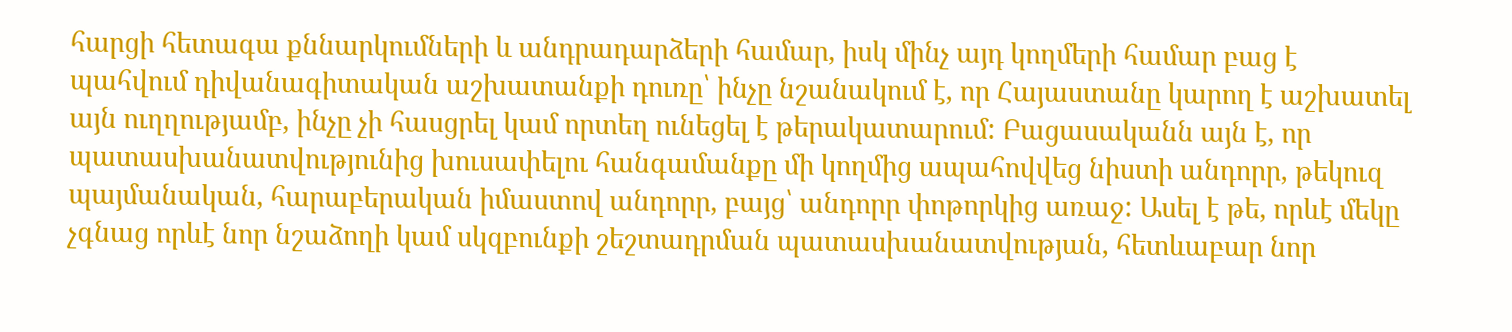հարցի հետագա քննարկումների և անդրադարձերի համար, իսկ մինչ այդ կողմերի համար բաց է պահվում դիվանագիտական աշխատանքի դուռը՝ ինչը նշանակում է, որ Հայաստանը կարող է աշխատել այն ուղղությամբ, ինչը չի հասցրել կամ որտեղ ունեցել է թերակատարում: Բացասականն այն է, որ պատասխանատվությունից խուսափելու հանգամանքը մի կողմից ապահովվեց նիստի անդորր, թեկուզ պայմանական, հարաբերական իմաստով անդորր, բայց՝ անդորր փոթորկից առաջ: Ասել է թե, որևէ մեկը չգնաց որևէ նոր նշաձողի կամ սկզբունքի շեշտադրման պատասխանատվության, հետևաբար նոր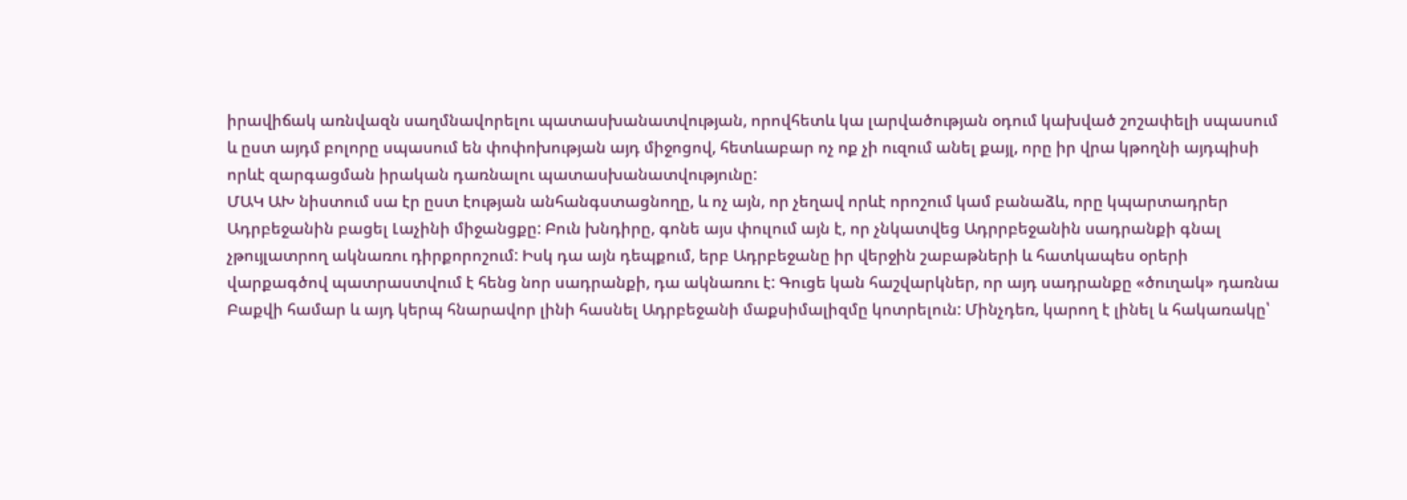իրավիճակ առնվազն սաղմնավորելու պատասխանատվության, որովհետև կա լարվածության օդում կախված շոշափելի սպասում և ըստ այդմ բոլորը սպասում են փոփոխության այդ միջոցով, հետևաբար ոչ ոք չի ուզում անել քայլ, որը իր վրա կթողնի այդպիսի որևէ զարգացման իրական դառնալու պատասխանատվությունը:
ՄԱԿ ԱԽ նիստում սա էր ըստ էության անհանգստացնողը, և ոչ այն, որ չեղավ որևէ որոշում կամ բանաձև, որը կպարտադրեր Ադրբեջանին բացել Լաչինի միջանցքը: Բուն խնդիրը, գոնե այս փուլում այն է, որ չնկատվեց Ադրրբեջանին սադրանքի գնալ չթույլատրող ակնառու դիրքորոշում: Իսկ դա այն դեպքում, երբ Ադրբեջանը իր վերջին շաբաթների և հատկապես օրերի վարքագծով պատրաստվում է հենց նոր սադրանքի, դա ակնառու է: Գուցե կան հաշվարկներ, որ այդ սադրանքը «ծուղակ» դառնա Բաքվի համար և այդ կերպ հնարավոր լինի հասնել Ադրբեջանի մաքսիմալիզմը կոտրելուն: Մինչդեռ, կարող է լինել և հակառակը՝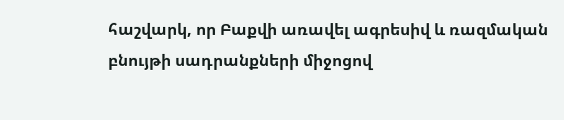հաշվարկ, որ Բաքվի առավել ագրեսիվ և ռազմական բնույթի սադրանքների միջոցով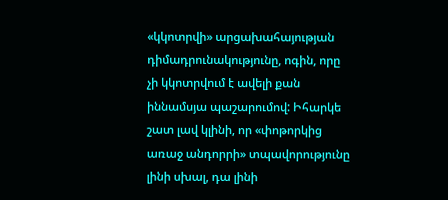«կկոտրվի» արցախահայության դիմադրունակությունը, ոգին, որը չի կկոտրվում է ավելի քան իննամսյա պաշարումով: Իհարկե շատ լավ կլինի, որ «փոթորկից առաջ անդորրի» տպավորությունը լինի սխալ, դա լինի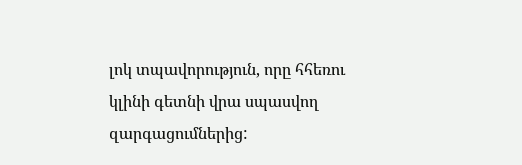լոկ տպավորություն, որը հհեռու կլինի գետնի վրա սպասվող զարգացումներից: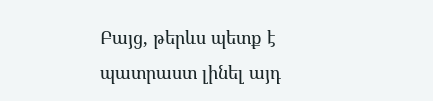Բայց, թերևս պետք է պատրաստ լինել այդ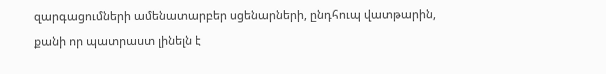զարգացումների ամենատարբեր սցենարների, ընդհուպ վատթարին, քանի որ պատրաստ լինելն է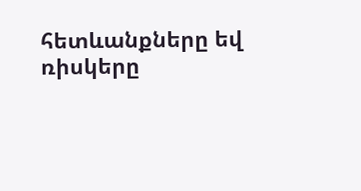հետևանքները եվ ռիսկերը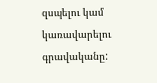զսպելու կամ կառավարելու գրավականը: